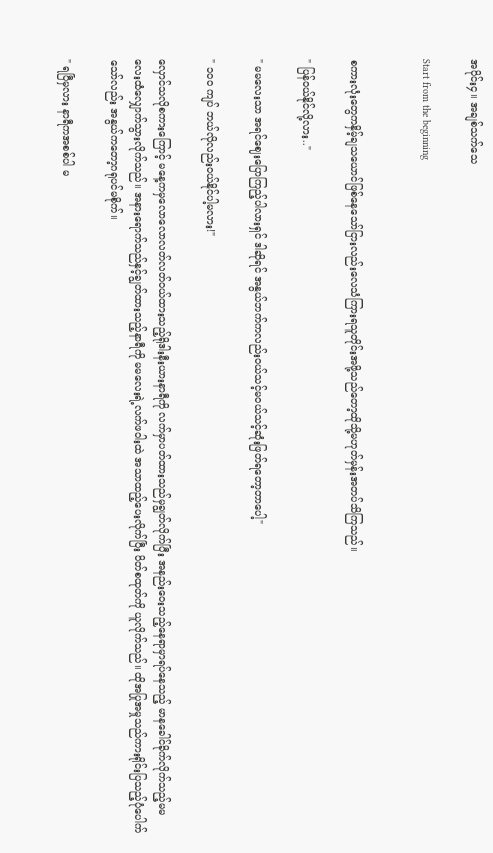အပိုင်း၄။ အချစ်သက်သေ

Start from the beginning


စကားလုံးတွေကနှိမ့်ချသယောင်ဖြစ်နေသော်ငြားလည်းလေသံကြားရသူတိုင်းအဖို့သည်တော့ထိုသို့မဟုတ်မှန်းအတပ်သိကြသည်။

" ပြန်ဝယ်နိုင်လို့လား.."

" မမလေးသာ အရင်ဈေးပြောကြည့်ပါလားရှင် ဒါဆိုရင် အနွယ်ဘက်ကလည်းဝယ်သင့်မဝယ်သင့်ဆုံးဖြတ်ရတော့တာပေါ့"

" ၁၀၀ ကျပ် ဘယ်လိုလည်းဝယ်နိုင်ပါ့မလား!"

လှောင်သလိုစကားကြောင့် မနေ့ကမှလောလောလတ်လတ်ဝယ်ထားသည့်ရိုဒါးနီးယားနာရီကို လက်မှာပတ်ထားသည်မှချွတ်လိုက်ပြီး အနည်းဝေးသည့်နေရာမှာရပ်နေသည့် မာနခေါင်ခိုက်လိုက်သည့်မမလေးထံလျှောက်သွားလိုက်သည်။ အနားရောက်သည်နှင့်ချွတ်ထားသည့်နာရီကို မမလေးရဲ့လက်ဖဝါးထဲ အသာထည့်ပေးလိုက်ပြီး ပိတ်စထုတ်ကို ယူလိုက်သည်။ ထိုအပြုအမှုသည်ကားရိုင်းပြသည့်ပုံပေါက်သော်လည်း အနွယ်ကတော့ဂရုပင်မစိုက်။

" ရပြီမှလား နာရီကအစစ်ပါ မ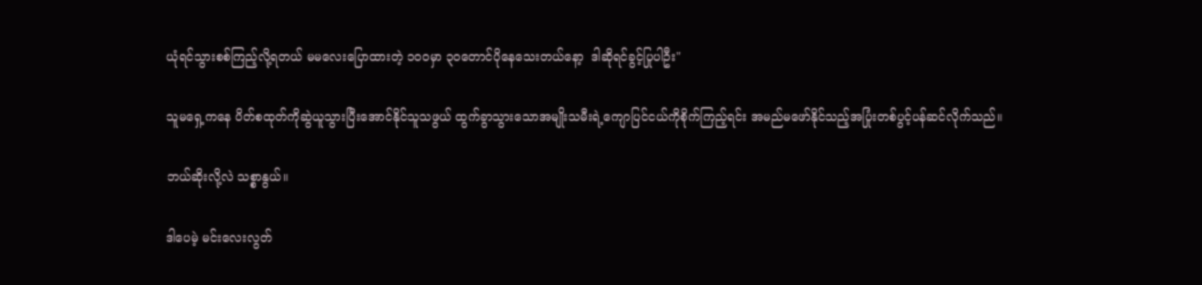ယုံရင်သွားစစ်ကြည့်လို့ရတယ် မမလေးပြောထားတဲ့ ၁၀၀မှာ ၃၀တောင်ပိုနေသေးတယ်နော့  ဒါဆိုရင်ခွင့်ပြုပါဦး"

သူမရှေ့ကနေ ပိတ်စထုတ်ကိုဆွဲယူသွားပြီးအောင်နိုင်သူသဖွယ် ထွက်ခွာသွားသောအမျိုးသမီးရဲ့ကျောပြင်ငယ်ကိုစိုက်ကြည့်ရင်း အမည်မဖော်နိုင်သည့်အပြုံးတစ်ပွင့်ပန်ဆင်လိုက်သည်။

ဘယ်ဆိုးလို့လဲ သစ္စာနွယ်။

ဒါပေမဲ့ မင်းလေးလွတ်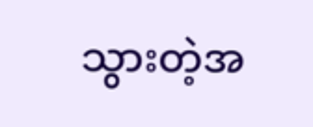သွားတဲ့အ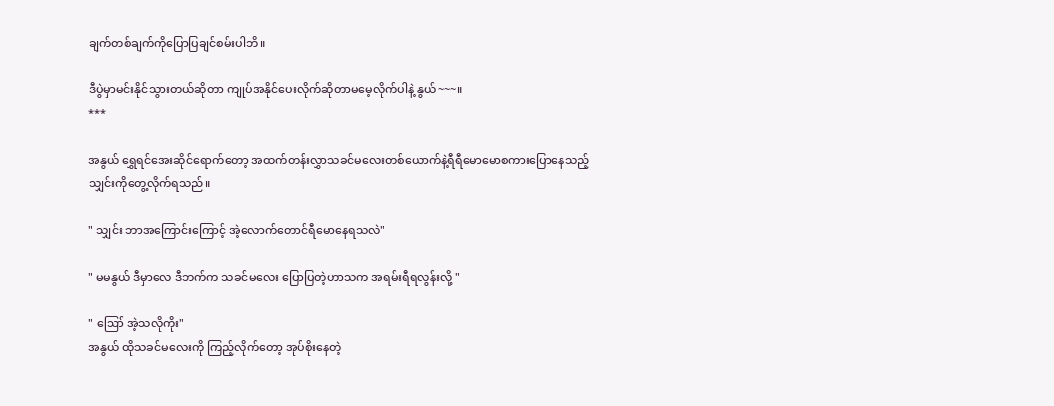ချက်တစ်ချက်ကိုပြောပြချင်စမ်းပါဘိ။

ဒီပွဲမှာမင်းနိုင်သွားတယ်ဆိုတာ ကျုပ်အနိုင်ပေးလိုက်ဆိုတာမမေ့လိုက်ပါနဲ့ နွယ်~~~။
***

အနွယ် ရွှေရင်အေးဆိုင်ရောက်တော့ အထက်တန်းလွှာသခင်မလေးတစ်ယောက်နဲ့ရီရီမောမောစကားပြောနေသည့် သျှင်းကိုတွေ့လိုက်ရသည်။

" သျှင်း ဘာအကြောင်းကြောင့် အဲ့လောက်တောင်ရီမောနေရသလဲ"

" မမနွယ် ဒီမှာလေ ဒီဘက်က သခင်မလေး ပြောပြတဲ့ဟာသက အရမ်းရီရလွန်းလို့ "

" ဪ အဲ့သလိုကိုး"
အနွယ် ထိုသခင်မလေးကို ကြည့်လိုက်တော့ အုပ်စိုးနေတဲ့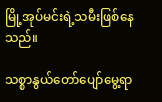မြို့အုပ်မင်းရဲ့သမီးဖြစ်နေသည်။

သစ္စာနွယ်တော်ပျော်မွေ့ရာ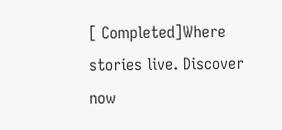[ Completed]Where stories live. Discover now